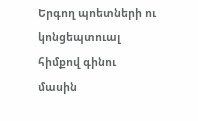Երգող պոետների ու կոնցեպտուալ հիմքով գինու մասին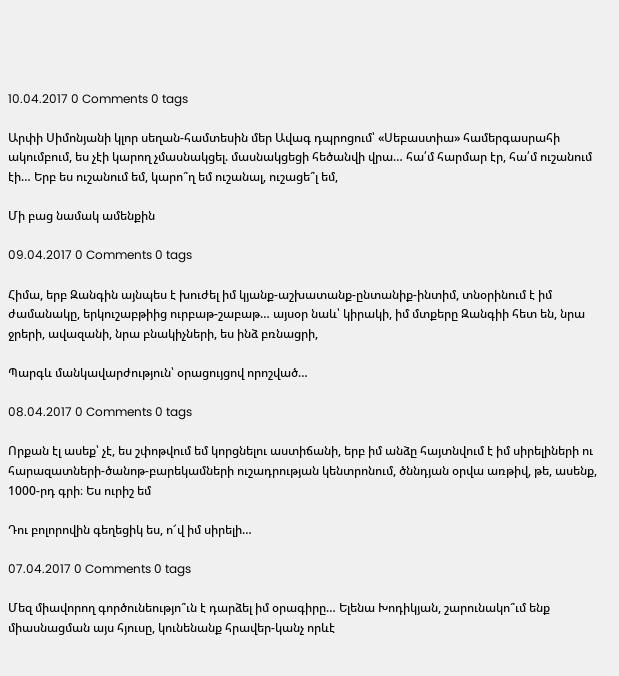10.04.2017 0 Comments 0 tags

Արփի Սիմոնյանի կլոր սեղան-համտեսին մեր Ավագ դպրոցում՝ «Սեբաստիա» համերգասրահի ակումբում, ես չէի կարող չմասնակցել. մասնակցեցի հեծանվի վրա… հա՛մ հարմար էր, հա՛մ ուշանում էի… Երբ ես ուշանում եմ, կարո՞ղ եմ ուշանալ, ուշացե՞լ եմ,

Մի բաց նամակ ամենքին

09.04.2017 0 Comments 0 tags

Հիմա, երբ Զանգին այնպես է խուժել իմ կյանք-աշխատանք-ընտանիք-ինտիմ, տնօրինում է իմ ժամանակը, երկուշաբթիից ուրբաթ-շաբաթ… այսօր նաև՝ կիրակի, իմ մտքերը Զանգիի հետ են, նրա ջրերի, ավազանի, նրա բնակիչների, ես ինձ բռնացրի,

Պարգև մանկավարժություն՝ օրացույցով որոշված…

08.04.2017 0 Comments 0 tags

Որքան էլ ասեք՝ չէ, ես շփոթվում եմ կորցնելու աստիճանի, երբ իմ անձը հայտնվում է իմ սիրելիների ու հարազատների-ծանոթ-բարեկամների ուշադրության կենտրոնում, ծննդյան օրվա առթիվ, թե, ասենք, 1000-րդ գրի։ Ես ուրիշ եմ

Դու բոլորովին գեղեցիկ ես, ո՜վ իմ սիրելի…

07.04.2017 0 Comments 0 tags

Մեզ միավորող գործունեությո՞ւն է դարձել իմ օրագիրը… Ելենա Խոդիկյան, շարունակո՞ւմ ենք միասնացման այս հյուսը, կունենանք հրավեր-կանչ որևէ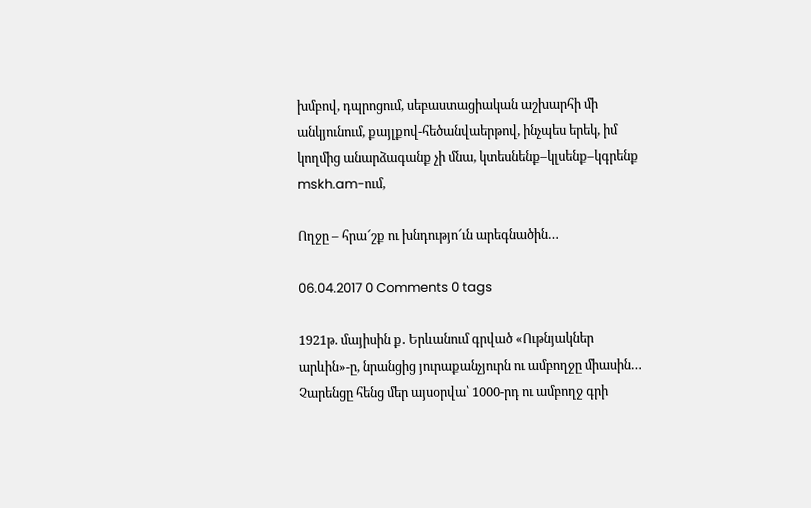խմբով, դպրոցում, սեբաստացիական աշխարհի մի անկյունում, քայլքով-հեծանվաերթով, ինչպես երեկ, իմ կողմից անարձագանք չի մնա, կտեսնենք–կլսենք–կգրենք mskh.am-ում,

Ողջը – հրա՜շք ու խնդությո՜ւն արեգնածին…

06.04.2017 0 Comments 0 tags

1921թ. մայիսին ք․ Երևանում գրված «Ութնյակներ արևին»-ը, նրանցից յուրաքանչյուրն ու ամբողջը միասին… Չարենցը հենց մեր այսօրվա՝ 1000-րդ ու ամբողջ գրի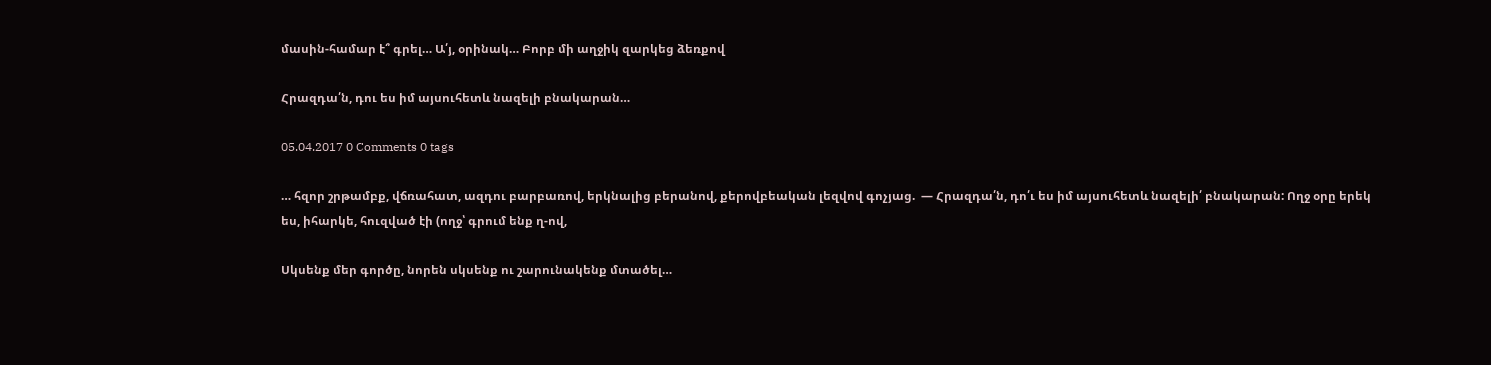մասին-համար է՞ գրել… Ա՛յ, օրինակ… Բորբ մի աղջիկ զարկեց ձեռքով

Հրազդա՛ն, դու ես իմ այսուհետև նազելի բնակարան…

05.04.2017 0 Comments 0 tags

… հզոր շրթամբք, վճռահատ, ազդու բարբառով, երկնալից բերանով, քերովբեական լեզվով գոչյաց.  — Հրազդա՛ն, դո՛ւ ես իմ այսուհետև նազելի՛ բնակարան: Ողջ օրը երեկ ես, իհարկե, հուզված էի (ողջ՝ գրում ենք ղ-ով,

Սկսենք մեր գործը, նորեն սկսենք ու շարունակենք մտածել…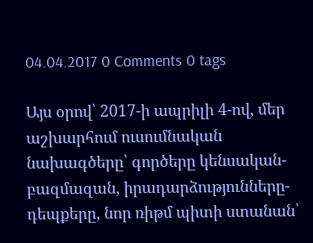04.04.2017 0 Comments 0 tags

Այս օրով՝ 2017-ի ապրիլի 4-ով, մեր աշխարհում ուսումնական նախագծերը՝ գործերը կենսական-բազմազան, իրադարձությունները-դեպքերը, նոր ռիթմ պիտի ստանան՝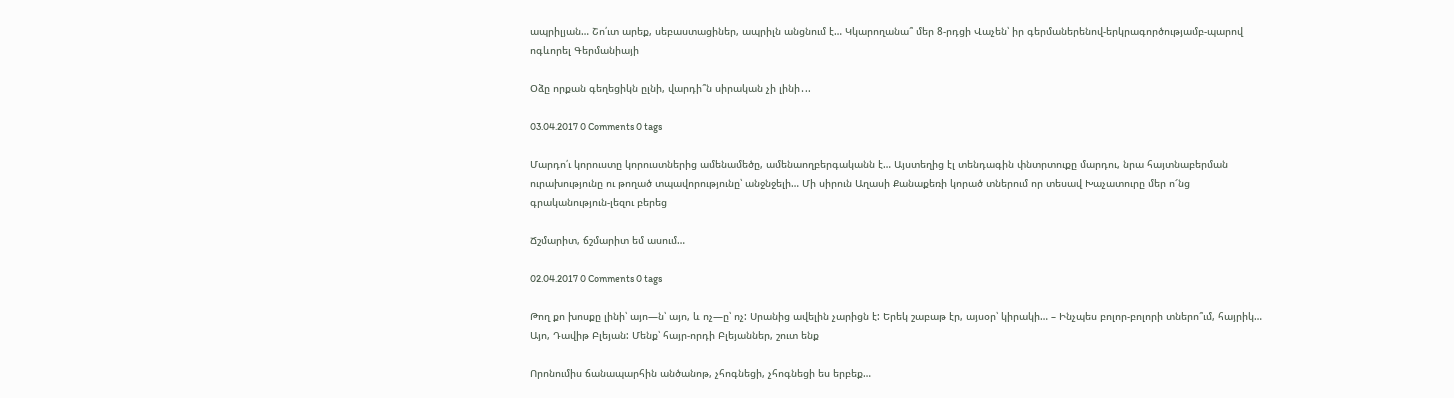ապրիլյան… Շո՛ւտ արեք, սեբաստացիներ, ապրիլն անցնում է… Կկարողանա՞ մեր 8-րդցի Վաչեն՝ իր գերմաներենով-երկրագործությամբ-պարով ոգևորել Գերմանիայի

Օձը որքան գեղեցիկն ըլնի, վարդի՞ն սիրական չի լինի․..

03.04.2017 0 Comments 0 tags

Մարդո՛ւ կորուստը կորուստներից ամենամեծը, ամենաողբերգականն է… Այստեղից էլ տենդագին փնտրտուքը մարդու, նրա հայտնաբերման ուրախությունը ու թողած տպավորությունը՝ անջնջելի… Մի սիրուն Աղասի Քանաքեռի կորած տներում որ տեսավ Խաչատուրը մեր ո՜նց գրականություն-լեզու բերեց

Ճշմարիտ, ճշմարիտ եմ ասում…

02.04.2017 0 Comments 0 tags

Թող քո խոսքը լինի՝ այո—ն՝ այո, և ոչ—ը՝ ոչ: Սրանից ավելին չարիցն է: Երեկ շաբաթ էր, այսօր՝ կիրակի… – Ինչպես բոլոր-բոլորի տներո՞ւմ, հայրիկ… Այո, Դավիթ Բլեյան: Մենք՝ հայր-որդի Բլեյաններ, շուտ ենք

Որոնումիս ճանապարհին անծանոթ, չհոգնեցի, չհոգնեցի ես երբեք…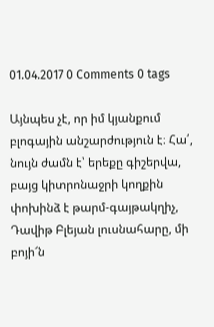01.04.2017 0 Comments 0 tags

Այնպես չէ, որ իմ կյանքում բլոգային անշարժություն է։ Հա՛, նույն ժամն է՝ երեքը գիշերվա, բայց կիտրոնաջրի կողքին փոխինձ է թարմ-գայթակղիչ, Դավիթ Բլեյան լուսնահարը, մի բոյի՜ն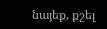նայեք, քշել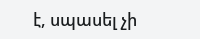է, սպասել չի